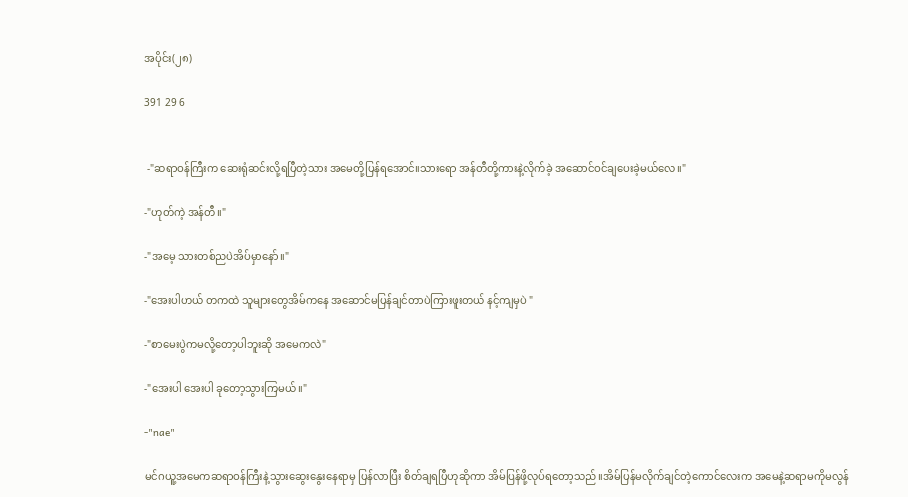အပိုင်း(၂၈)

391 29 6


 -"ဆရာဝန်ကြီးက ဆေးရုံဆင်းလို့ရပြီတဲ့သား အမေတို့ပြန်ရအောင်။သားရော အန်တီတို့ကားနဲ့လိုက်ခဲ့ အဆောင်ဝင်ချပေးခဲ့မယ်လေ။"

-"ဟုတ်ကဲ့ အန်တီ။"

-"အမေ့ သားတစ်ညပဲအိပ်မှာနော်။"

-"အေးပါဟယ် တကထဲ သူများတွေအိမ်ကနေ အဆောင်မပြန်ချင်တာပဲကြားဖူးတယ် နင့်ကျမှပဲ "

-"စာမေးပွဲကမလို့တော့ပါဘူးဆို အမေကလဲ"

-"အေးပါ အေးပါ ခုတော့သွားကြမယ်။"

-"nae"

မင်ဂယူ့အမေကဆရာဝန်ကြီးနဲ့သွားဆွေးနွေးနေရာမှ ပြန်လာပြီး စိတ်ချရပြီဟုဆိုကာ အိမ်ပြန်ဖို့လုပ်ရတော့သည်။အိမ်ပြန်မလိုက်ချင်တဲ့ကောင်လေးက အမေနဲ့ဆရာမကိုမလွန်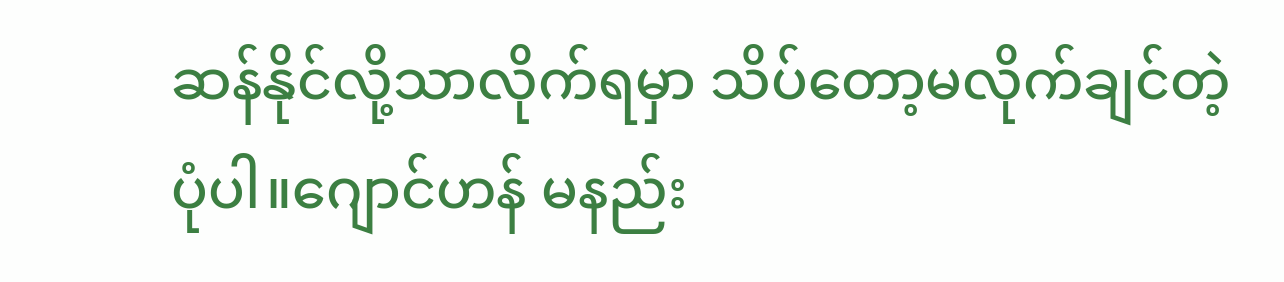ဆန်နိုင်လို့သာလိုက်ရမှာ သိပ်တော့မလိုက်ချင်တဲ့ပုံပါ။ဂျောင်ဟန် မနည်း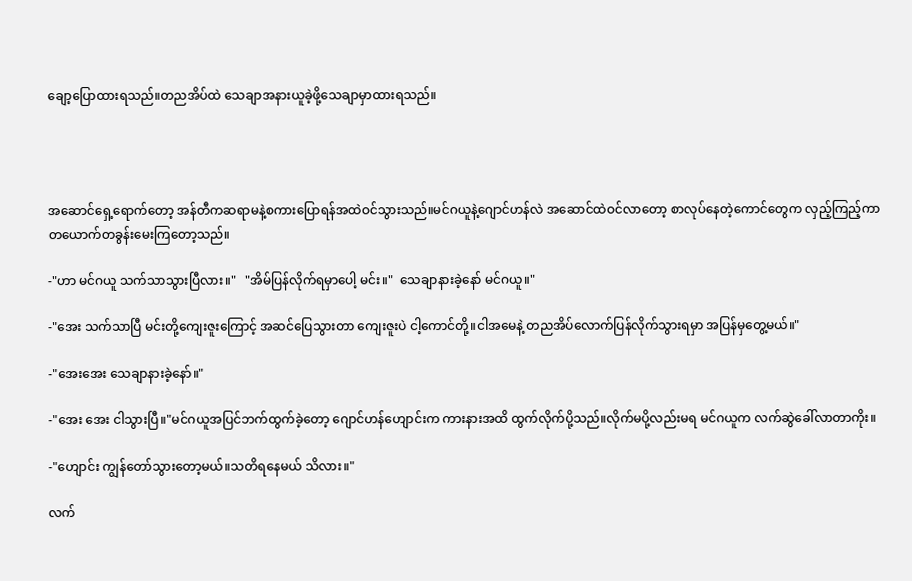ချော့ပြောထားရသည်။တညအိပ်ထဲ သေချာအနားယူခဲ့ဖို့သေချာမှာထားရသည်။




အဆောင်ရှေ့ရောက်တော့ အန်တီကဆရာမနဲ့စကားပြောရန်အထဲဝင်သွားသည်။မင်ဂယူနဲ့ဂျောင်ဟန်လဲ အဆောင်ထဲဝင်လာတော့ စာလုပ်နေတဲ့ကောင်တွေက လှည့်ကြည့်ကာ တယောက်တခွန်းမေးကြတော့သည်။

-"ဟာ မင်ဂယူ သက်သာသွားပြီလား။"   "အိမ်ပြန်လိုက်ရမှာပေါ့ မင်း။"  သေချာနားခဲ့နော် မင်ဂယူ။"

-"အေး သက်သာပြီ မင်းတို့ကျေးဇူးကြောင့် အဆင်ပြေသွားတာ ကျေးဇူးပဲ ငါ့ကောင်တို့။ငါအမေနဲ့ တညအိပ်လောက်ပြန်လိုက်သွားရမှာ အပြန်မှတွေ့မယ်။"

-"အေးအေး သေချာနားခဲ့နော်။"

-"အေး အေး ငါသွားပြီ။"မင်ဂယူအပြင်ဘက်ထွက်ခဲ့တော့ ဂျောင်ဟန်ဟျောင်းက ကားနားအထိ ထွက်လိုက်ပို့သည်။လိုက်မပို့လည်းမရ မင်ဂယူက လက်ဆွဲခေါ်လာတာကိုး။

-"ဟျောင်း ကျွန်တော်သွားတော့မယ်။သတိရနေမယ် သိလား။"

လက်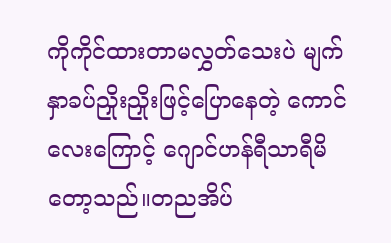ကိုကိုင်ထားတာမလွှတ်သေးပဲ မျက်နှာခပ်ညှိုးညှိုးဖြင့်ပြောနေတဲ့ ကောင်လေးကြောင့် ဂျောင်ဟန်ရီသာရီမိတော့သည်။တညအိပ်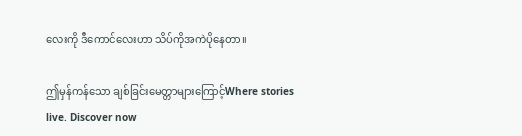လေးကို ဒီကောင်လေးဟာ သိပ်ကိုအကဲပိုနေတာ။

ဤမှန်ကန်သော ချစ်ခြင်း‌မေတ္တာများကြောင့်Where stories live. Discover now